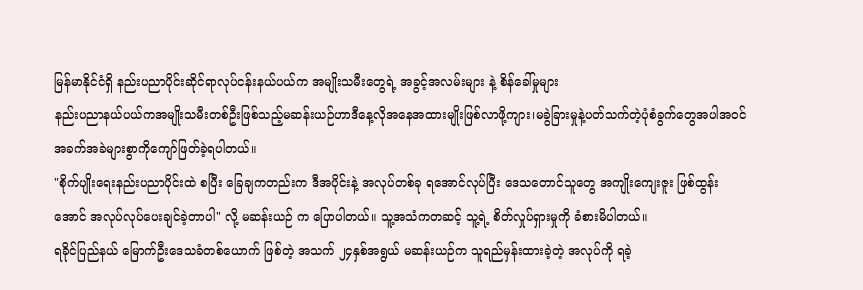မြန်မာနိုင်ငံရှိ နည်းပညာပိုင်းဆိုင်ရာလုပ်ငန်းနယ်ပယ်က အမျိုးသမီးတွေရဲ့ အခွင့်အလမ်းများ နဲ့ စိန်ခေါ်မှုများ
နည်းပညာနယ်ပယ်ကအမျိုးသမီးတစ်ဦးဖြစ်သည့်မဆန်းယဉ်ဟာဒီနေ့လိုအနေအထားမျိုးဖြစ်လာဖို့ကျား၊မခွဲခြားမှုနဲ့ပတ်သက်တဲ့ပုံစံခွက်တွေအပါအဝင်အခက်အခဲများစွာကိုကျော်ဖြတ်ခဲ့ရပါတယ်။
"စိုက်ပျိုးရေးနည်းပညာပိုင်းထဲ စပြီး ခြေချကတည်းက ဒီအပိုင်းနဲ့ အလုပ်တစ်ခု ရအောင်လုပ်ပြီး ဒေသတောင်သူတွေ အကျိုးကျေးဇူး ဖြစ်ထွန်းအောင် အလုပ်လုပ်ပေးချင်ခဲ့တာပါ" လို့ မဆန်းယဉ် က ပြောပါတယ်။ သူ့အသံကတဆင့် သူ့ရဲ့ စိတ်လှုပ်ရှားမှုကို ခံစားမိပါတယ်။
ရခိုင်ပြည်နယ် မြောက်ဦးဒေသခံတစ်ယောက် ဖြစ်တဲ့ အသက် ၂၄နှစ်အရွယ် မဆန်းယဉ်က သူရည်မှန်းထားခဲ့တဲ့ အလုပ်ကို ရခဲ့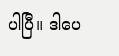ပါပြီ။ ဒါပေ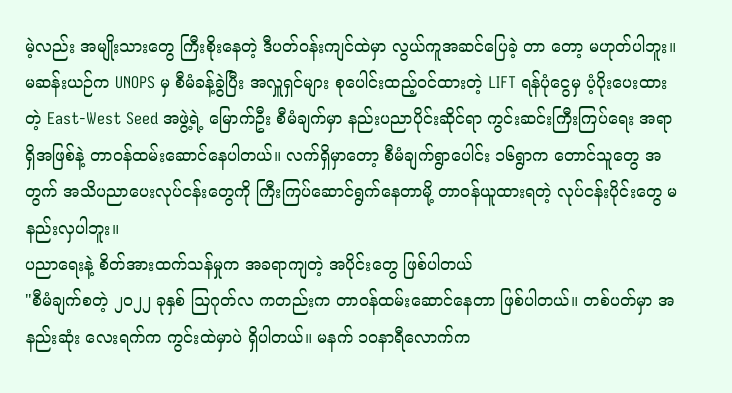မဲ့လည်း အမျိုးသားတွေ ကြီးစိုးနေတဲ့ ဒီပတ်ဝန်းကျင်ထဲမှာ လွယ်ကူအဆင်ပြေခဲ့ တာ တော့ မဟုတ်ပါဘူး။ မဆန်းယဉ်က UNOPS မှ စီမံခန့်ခွဲပြီး အလှူရှင်များ စုပေါင်းထည့်ဝင်ထားတဲ့ LIFT ရန်ပုံငွေမှ ပံ့ပိုးပေးထားတဲ့ East-West Seed အဖွဲ့ရဲ့ မြောက်ဦး စီမံချက်မှာ နည်းပညာပိုင်းဆိုင်ရာ ကွင်းဆင်းကြီးကြပ်ရေး အရာရှိအဖြစ်နဲ့ တာဝန်ထမ်းဆောင်နေပါတယ်။ လက်ရှိမှာတော့ စီမံချက်ရွာပေါင်း ၁၆ရွာက တောင်သူတွေ အတွက် အသိပညာပေးလုပ်ငန်းတွေကို ကြီးကြပ်ဆောင်ရွက်နေတာမို့ တာဝန်ယူထားရတဲ့ လုပ်ငန်းပိုင်းတွေ မနည်းလှပါဘူး။
ပညာရေးနဲ့ စိတ်အားထက်သန်မှုက အခရာကျတဲ့ အပိုင်းတွေ ဖြစ်ပါတယ်
"စီမံချက်စတဲ့ ၂၀၂၂ ခုနှစ် ဩဂုတ်လ ကတည်းက တာဝန်ထမ်းဆောင်နေတာ ဖြစ်ပါတယ်။ တစ်ပတ်မှာ အနည်းဆုံး လေးရက်က ကွင်းထဲမှာပဲ ရှိပါတယ်။ မနက် ၁၀နာရီလောက်က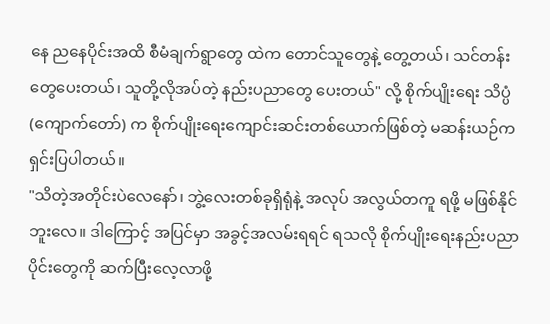နေ ညနေပိုင်းအထိ စီမံချက်ရွာတွေ ထဲက တောင်သူတွေနဲ့ တွေ့တယ်၊ သင်တန်းတွေပေးတယ်၊ သူတို့လိုအပ်တဲ့ နည်းပညာတွေ ပေးတယ်" လို့ စိုက်ပျိုးရေး သိပ္ပံ (ကျောက်တော်) က စိုက်ပျိုးရေးကျောင်းဆင်းတစ်ယောက်ဖြစ်တဲ့ မဆန်းယဉ်က ရှင်းပြပါတယ်။
"သိတဲ့အတိုင်းပဲလေနော်၊ ဘွဲ့လေးတစ်ခုရှိရုံနဲ့ အလုပ် အလွယ်တကူ ရဖို့ မဖြစ်နိုင်ဘူးလေ။ ဒါကြောင့် အပြင်မှာ အခွင့်အလမ်းရရင် ရသလို စိုက်ပျိုးရေးနည်းပညာပိုင်းတွေကို ဆက်ပြီးလေ့လာဖို့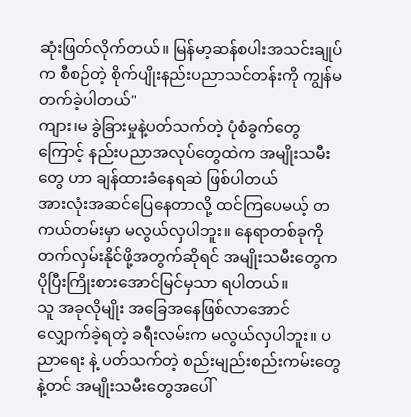ဆုံးဖြတ်လိုက်တယ်။ မြန်မာ့ဆန်စပါးအသင်းချုပ်က စီစဉ်တဲ့ စိုက်ပျိုးနည်းပညာသင်တန်းကို ကျွန်မတက်ခဲ့ပါတယ်"
ကျား၊မ ခွဲခြားမှုနဲ့ပတ်သက်တဲ့ ပုံစံခွက်တွေကြောင့် နည်းပညာအလုပ်တွေထဲက အမျိုးသမီးတွေ ဟာ ချန်ထားခံနေရဆဲ ဖြစ်ပါတယ်
အားလုံးအဆင်ပြေနေတာလို့ ထင်ကြပေမယ့် တကယ်တမ်းမှာ မလွယ်လှပါဘူး။ နေရာတစ်ခုကို တက်လှမ်းနိုင်ဖို့အတွက်ဆိုရင် အမျိုးသမီးတွေက ပိုပြီးကြိုးစားအောင်မြင်မှသာ ရပါတယ်။
သူ အခုလိုမျိုး အခြေအနေဖြစ်လာအောင် လျှောက်ခဲ့ရတဲ့ ခရီးလမ်းက မလွယ်လှပါဘူး။ ပညာရေး နဲ့ ပတ်သက်တဲ့ စည်းမျည်းစည်းကမ်းတွေနဲ့တင် အမျိုးသမီးတွေအပေါ်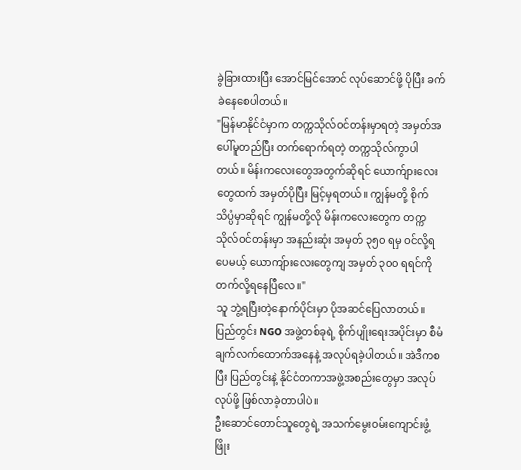ခွဲခြားထားပြီး အောင်မြင်အောင် လုပ်ဆောင်ဖို့ ပိုပြီး ခက်ခဲနေစေပါတယ်။
"မြန်မာနိုင်ငံမှာက တက္ကသိုလ်ဝင်တန်းမှာရတဲ့ အမှတ်အပေါ်မူတည်ပြီး တက်ရောက်ရတဲ့ တက္ကသိုလ်ကွာပါတယ်။ မိန်းကလေးတွေအတွက်ဆိုရင် ယောက်ျားလေးတွေထက် အမှတ်ပိုပြီး မြင့်မှရတယ်။ ကျွန်မတို့ စိုက်သိပ္ပံမှာဆိုရင် ကျွန်မတို့လို မိန်းကလေးတွေက တက္ကသိုလ်ဝင်တန်းမှာ အနည်းဆုံး အမှတ် ၃၅၀ ရမှ ဝင်လို့ရပေမယ့် ယောကျ်ားလေးတွေကျ အမှတ် ၃၀၀ ရရင်ကို တက်လို့ရနေပြီလေ။"
သူ ဘွဲ့ရပြီးတဲ့နောက်ပိုင်းမှာ ပိုအဆင်ပြေလာတယ်။ ပြည်တွင်း NGO အဖွဲ့တစ်ခုရဲ့ စိုက်ပျိုးရေးအပိုင်းမှာ စီမံချက်လက်ထောက်အနေနဲ့ အလုပ်ရခဲ့ပါတယ်။ အဲဒီကစပြီး ပြည်တွင်းနဲ့ နိုင်ငံတကာအဖွဲ့အစည်းတွေမှာ အလုပ်လုပ်ဖို့ ဖြစ်လာခဲ့တာပါပဲ။
ဦးဆောင်တောင်သူတွေရဲ့ အသက်မွေးဝမ်းကျောင်းဖွံ့ဖြိုး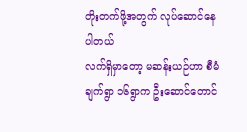တိုးတက်ဖို့အတွက် လုပ်ဆောင်နေပါတယ်
လက်ရှိမှာတော့ မဆန်းယဉ်ဟာ စီမံချက်ရွာ ၁၆ရွာက ဦးဆောင်တောင်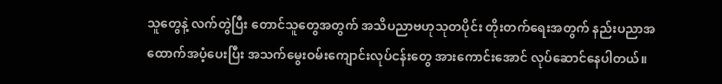သူတွေနဲ့ လက်တွဲပြီး တောင်သူတွေအတွက် အသိပညာဗဟုသုတပိုင်း တိုးတက်ရေးအတွက် နည်းပညာအထောက်အပံ့ပေးပြီး အသက်မွေးဝမ်းကျောင်းလုပ်ငန်းတွေ အားကောင်းအောင် လုပ်ဆောင်နေပါတယ်။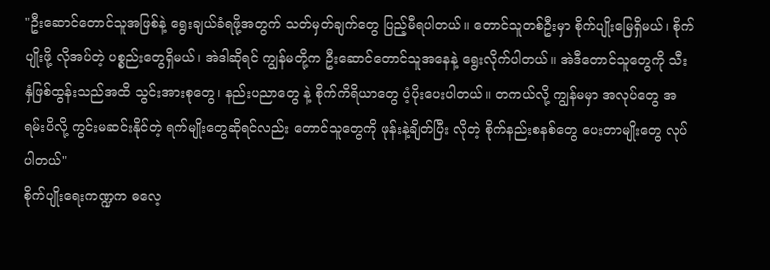"ဦးဆောင်တောင်သူအဖြစ်နဲ့ ရွေးချယ်ခံရဖို့အတွက် သတ်မှတ်ချက်တွေ ပြည့်မီရပါတယ်။ တောင်သူတစ်ဦးမှာ စိုက်ပျိုးမြေရှိမယ်၊ စိုက်ပျိုးဖို့ လိုအပ်တဲ့ ပစ္စည်းတွေရှိမယ်၊ အဲဒါဆိုရင် ကျွန်မတို့က ဦးဆောင်တောင်သူအနေနဲ့ ရွေးလိုက်ပါတယ်။ အဲဒီတောင်သူတွေကို သီးနှံဖြစ်ထွန်းသည်အထိ သွင်းအားစုတွေ၊ နည်းပညာတွေ နဲ့ စိုက်ကိရိယာတွေ ပံ့ပိုးပေးပါတယ်။ တကယ်လို့ ကျွန်မမှာ အလုပ်တွေ အရမ်းပိလို့ ကွင်းမဆင်းနိုင်တဲ့ ရက်မျိုးတွေဆိုရင်လည်း တောင်သူတွေကို ဖုန်းနဲ့ချိတ်ပြီး လိုတဲ့ စိုက်နည်းစနစ်တွေ ပေးတာမျိုးတွေ လုပ်ပါတယ်"
စိုက်ပျိုးရေးကဏ္ဍက ဓလေ့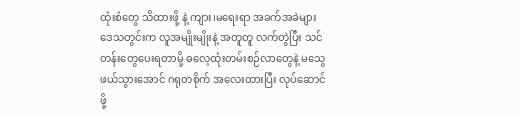ထုံးစံတွေ သိထားဖို့ နဲ့ ကျား၊မရေးရာ အခက်အခဲများ
ဒေသတွင်းက လူအမျိုးမျိုးနဲ့ အတူတူ လက်တွဲပြီး သင်တန်းတွေပေးရတာမို့ ဓလေ့ထုံးတမ်းစဉ်လာတွေနဲ့ မသွေဖယ်သွားအောင် ဂရုတစိုက် အလေးထားပြီး လုပ်ဆောင်ဖို့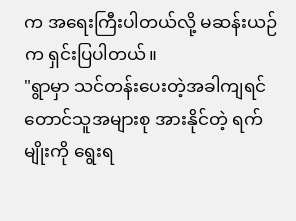က အရေးကြီးပါတယ်လို့ မဆန်းယဉ်က ရှင်းပြပါတယ်။
"ရွာမှာ သင်တန်းပေးတဲ့အခါကျရင် တောင်သူအများစု အားနိုင်တဲ့ ရက်မျိုးကို ရွေးရ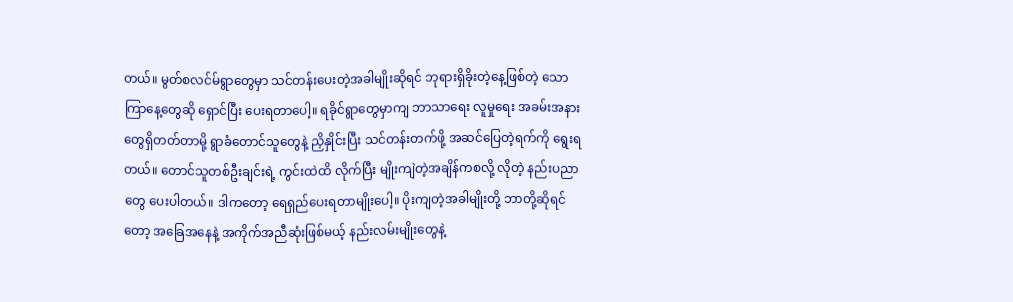တယ်။ မွတ်စလင်မ်ရွာတွေမှာ သင်တန်းပေးတဲ့အခါမျိုးဆိုရင် ဘုရားရှိခိုးတဲ့နေ့ဖြစ်တဲ့ သောကြာနေ့တွေဆို ရှောင်ပြီး ပေးရတာပေါ့။ ရခိုင်ရွာတွေမှာကျ ဘာသာရေး လူမှုရေး အခမ်းအနားတွေရှိတတ်တာမို့ ရွာခံတောင်သူတွေနဲ့ ညှိနှိုင်းပြီး သင်တန်းတက်ဖို့ အဆင်ပြေတဲ့ရက်ကို ရွေးရတယ်။ တောင်သူတစ်ဦးချင်းရဲ့ ကွင်းထဲထိ လိုက်ပြီး မျိုးကျဲတဲ့အချိန်ကစလို့ လိုတဲ့ နည်းပညာတွေ ပေးပါတယ်။ ဒါကတော့ ရေရှည်ပေးရတာမျိုးပေါ့။ ပိုးကျတဲ့အခါမျိုးတို့ ဘာတို့ဆိုရင်တော့ အခြေအနေနဲ့ အကိုက်အညီဆုံးဖြစ်မယ့် နည်းလမ်းမျိုးတွေနဲ့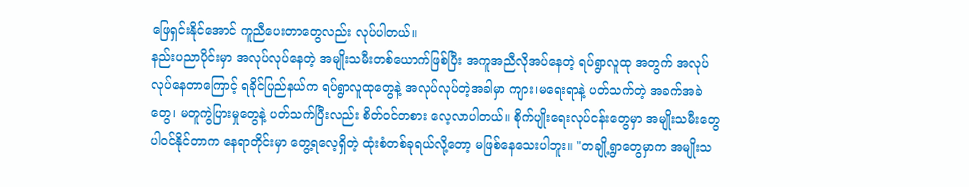ဖြေရှင်းနိုင်အောင် ကူညီပေးတာတွေလည်း လုပ်ပါတယ်။
နည်းပညာပိုင်းမှာ အလုပ်လုပ်နေတဲ့ အမျိုးသမီးတစ်ယောက်ဖြစ်ပြီး အကူအညီလိုအပ်နေတဲ့ ရပ်ရွာလူထု အတွက် အလုပ်လုပ်နေတာကြောင့် ရခိုင်ပြည်နယ်က ရပ်ရွာလူထုတွေနဲ့ အလုပ်လုပ်တဲ့အခါမှာ ကျား၊မရေးရာနဲ့ ပတ်သက်တဲ့ အခက်အခဲတွေ၊ မတူကွဲပြားမှုတွေနဲ့ ပတ်သက်ပြီးလည်း စိတ်ဝင်တစား လေ့လာပါတယ်။ စိုက်ပျိုးရေးလုပ်ငန်းတွေမှာ အမျိုးသမီးတွေ ပါဝင်နိုင်တာက နေရာတိုင်းမှာ တွေ့ရလေ့ရှိတဲ့ ထုံးစံတစ်ခုရယ်လို့တော့ မဖြစ်နေသေးပါဘူး။ "တချို့ရွာတွေမှာက အမျိုးသ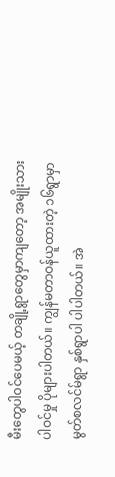မီးတွေပါဝင်ပေမယ့် တချို့ရွာတွေမှာကျတော့ အမျိုးသားပါဝင်မှု ပိုများပါတယ်။ ကျွန်မတာဝန်ယူထားတဲ့ ၁၆ရွာမှာ မွတ်စလင်မ်ရွာ နှစ်ရွာပါ ပါပါတယ်။ အဲ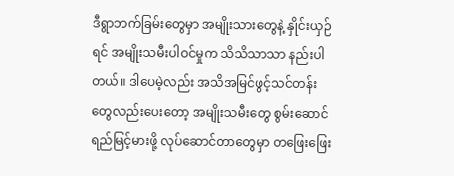ဒီရွာဘက်ခြမ်းတွေမှာ အမျိုးသားတွေနဲ့ နှိုင်းယှဉ်ရင် အမျိုးသမီးပါဝင်မှုက သိသိသာသာ နည်းပါတယ်။ ဒါပေမဲ့လည်း အသိအမြင်ဖွင့်သင်တန်းတွေလည်းပေးတော့ အမျိုးသမီးတွေ စွမ်းဆောင်ရည်မြင့်မားဖို့ လုပ်ဆောင်တာတွေမှာ တဖြေးဖြေး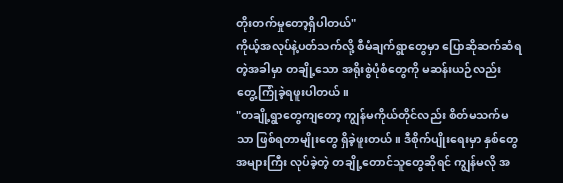တိုးတက်မှုတော့ရှိပါတယ်"
ကိုယ့်အလုပ်နဲ့ပတ်သက်လို့ စီမံချက်ရွာတွေမှာ ပြောဆိုဆက်ဆံရတဲ့အခါမှာ တချို့သော အရိုးစွဲပုံစံတွေကို မဆန်းယဉ်လည်း တွေ့ကြုံခဲ့ရဖူးပါတယ်။
"တချို့ရွာတွေကျတော့ ကျွန်မကိုယ်တိုင်လည်း စိတ်မသက်မသာ ဖြစ်ရတာမျိုးတွေ ရှိခဲ့ဖူးတယ်။ ဒီစိုက်ပျိုးရေးမှာ နှစ်တွေအများကြီး လုပ်ခဲ့တဲ့ တချို့တောင်သူတွေဆိုရင် ကျွန်မလို အ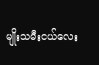မျိုးသမီးငယ်လေး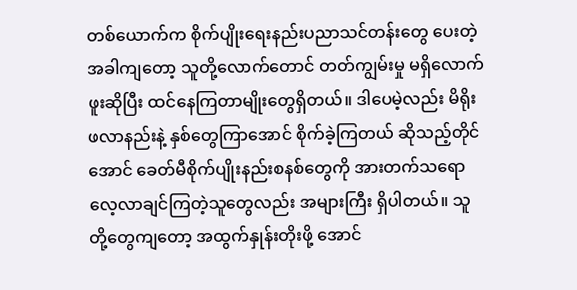တစ်ယောက်က စိုက်ပျိုးရေးနည်းပညာသင်တန်းတွေ ပေးတဲ့အခါကျတော့ သူတို့လောက်တောင် တတ်ကျွမ်းမှု မရှိလောက်ဖူးဆိုပြီး ထင်နေကြတာမျိုးတွေရှိတယ်။ ဒါပေမဲ့လည်း မိရိုးဖလာနည်းနဲ့ နှစ်တွေကြာအောင် စိုက်ခဲ့ကြတယ် ဆိုသည့်တိုင်အောင် ခေတ်မီစိုက်ပျိုးနည်းစနစ်တွေကို အားတက်သရော လေ့လာချင်ကြတဲ့သူတွေလည်း အများကြီး ရှိပါတယ်။ သူတို့တွေကျတော့ အထွက်နှုန်းတိုးဖို့ အောင်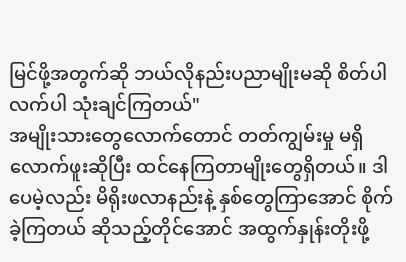မြင်ဖို့အတွက်ဆို ဘယ်လိုနည်းပညာမျိုးမဆို စိတ်ပါလက်ပါ သုံးချင်ကြတယ်"
အမျိုးသားတွေလောက်တောင် တတ်ကျွမ်းမှု မရှိလောက်ဖူးဆိုပြီး ထင်နေကြတာမျိုးတွေရှိတယ်။ ဒါပေမဲ့လည်း မိရိုးဖလာနည်းနဲ့ နှစ်တွေကြာအောင် စိုက်ခဲ့ကြတယ် ဆိုသည့်တိုင်အောင် အထွက်နှုန်းတိုးဖို့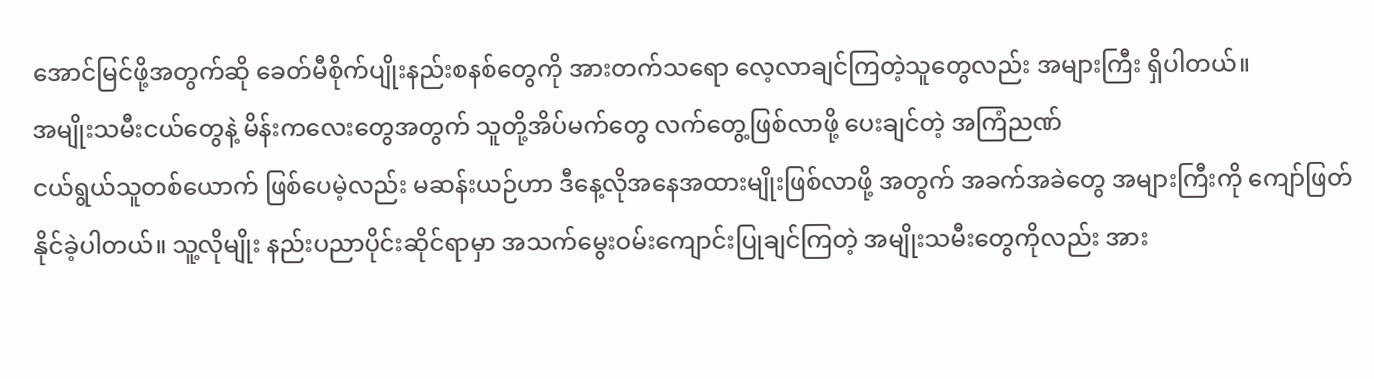အောင်မြင်ဖို့အတွက်ဆို ခေတ်မီစိုက်ပျိုးနည်းစနစ်တွေကို အားတက်သရော လေ့လာချင်ကြတဲ့သူတွေလည်း အများကြီး ရှိပါတယ်။
အမျိုးသမီးငယ်တွေနဲ့ မိန်းကလေးတွေအတွက် သူတို့အိပ်မက်တွေ လက်တွေ့ဖြစ်လာဖို့ ပေးချင်တဲ့ အကြံညဏ်
ငယ်ရွယ်သူတစ်ယောက် ဖြစ်ပေမဲ့လည်း မဆန်းယဉ်ဟာ ဒီနေ့လိုအနေအထားမျိုးဖြစ်လာဖို့ အတွက် အခက်အခဲတွေ အများကြီးကို ကျော်ဖြတ်နိုင်ခဲ့ပါတယ်။ သူ့လိုမျိုး နည်းပညာပိုင်းဆိုင်ရာမှာ အသက်မွေးဝမ်းကျောင်းပြုချင်ကြတဲ့ အမျိုးသမီးတွေကိုလည်း အား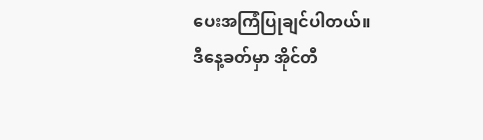ပေးအကြံပြုချင်ပါတယ်။
ဒီနေ့ခတ်မှာ အိုင်တီ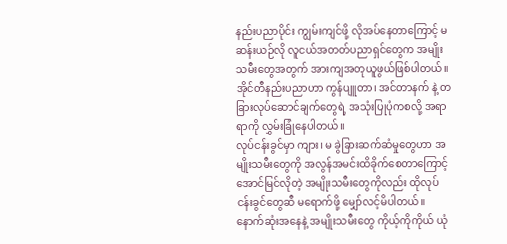နည်းပညာပိုင်း ကျွမ်းကျင်ဖို့ လိုအပ်နေတာကြောင့် မဆန်းယဉ်လို လူငယ်အတတ်ပညာရှင်တွေက အမျိုးသမီးတွေအတွက် အားကျအတုယူဖွယ်ဖြစ်ပါတယ်။
အိုင်တီနည်းပညာဟာ ကွန်ပျူတာ၊ အင်တာနက် နဲ့ တခြားလုပ်ဆောင်ချက်တွေရဲ့ အသုံးပြုပုံကစလို့ အရာရာကို လွှမ်းခြုံနေပါတယ်။
လုပ်ငန်းခွင်မှာ ကျား၊ မ ခွဲခြားဆက်ဆံမှုတွေဟာ အမျိုးသမီးတွေကို အလွန်အမင်းထိခိုက်စေတာကြောင့် အောင်မြင်လိုတဲ့ အမျိုးသမီးတွေကိုလည်း ထိုလုပ်ငန်းခွင်တွေဆီ မရောက်ဖို့ မျှော်လင့်မိပါတယ်။
နောက်ဆုံးအနေနဲ့ အမျိုးသမီးတွေ ကိုယ့်ကိုကိုယ် ယုံ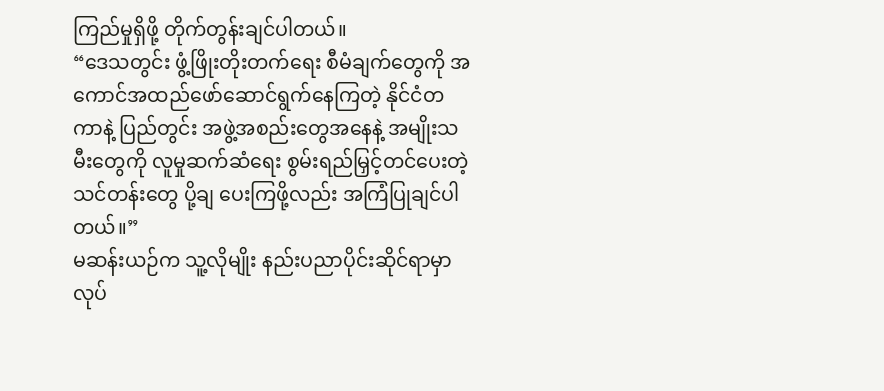ကြည်မှုရှိဖို့ တိုက်တွန်းချင်ပါတယ်။
“ဒေသတွင်း ဖွံ့ဖြိုးတိုးတက်ရေး စီမံချက်တွေကို အကောင်အထည်ဖော်ဆောင်ရွက်နေကြတဲ့ နိုင်ငံတကာနဲ့ ပြည်တွင်း အဖွဲ့အစည်းတွေအနေနဲ့ အမျိုးသမီးတွေကို လူမှုဆက်ဆံရေး စွမ်းရည်မြှင့်တင်ပေးတဲ့ သင်တန်းတွေ ပို့ချ ပေးကြဖို့လည်း အကြံပြုချင်ပါတယ်။”
မဆန်းယဉ်က သူ့လိုမျိုး နည်းပညာပိုင်းဆိုင်ရာမှာ လုပ်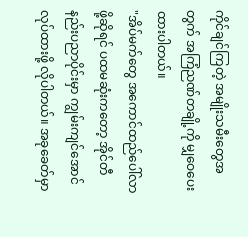ကိုင်ချင်ကြတဲ့ အမျိုးသမီးတွေအတွက် အကြံညဏ်တချို့ကို မျှဝေပေးထားပါတယ်။
"အိပ်မက်တွေ အကောင်ထည်ပေါ်လာဖို့ဆိုရင် ပထမဆုံးကတော့ အိုင်တီနည်းပညာပိုင်းမှာ ကျွမ်းကျင်အောင် လုပ်ထားဖို့ လိုပါတယ်။ အခုခေတ်မှာ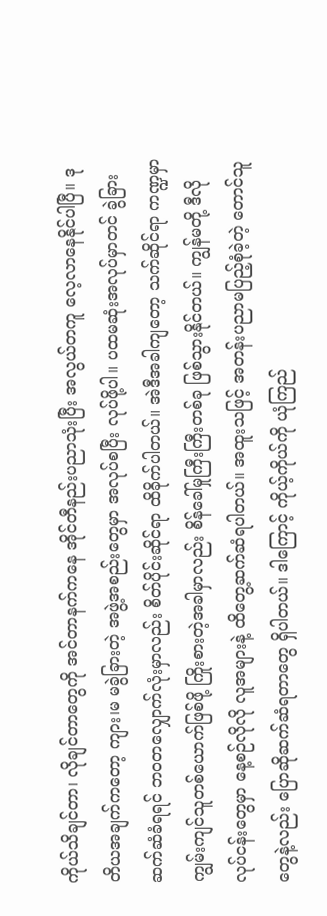ကိုယ်သိချင်တာ၊ လိုချင်တာတွေကို အင်တာနက်ကနေ အိုင်တီနည်းပညာသုံးပြီး အလွယ်တကူ လေ့လာနေနိုင်ပါပြီ။ ဒုတိယအချက်ကတော့ ကျား၊မ မခွဲခြားတဲ့ အဖွဲ့အစည်းတွေမှာ အလုပ်စပြီး လုပ်ဖို့ပါ။ ပထမဆုံးအလုပ်မှာတင် ခွဲခြားဆက်ဆံခံရရင် ဘဝတလျှောက်လုံးမှာလည်း စိတ်ပိုင်းဆိုင်ရာ ထိခိုက်ပါတယ်။ အဲဒီအခါကျတော့ သက်ဆိုင်ရာ ကဏ္ဍမှာ ကျွမ်းကျင်သူတစ်ယောက်ဖြစ်ဖို့ ကြိုးစားတဲ့အခါမှာလည်း စိန်ခေါ်မှုကြီးကြီးတစ်ခု ဖြစ်သွားနိုင်တယ်။ ကျွန်မတို့ ဒီလို လုပ်ငန်းတွေမှာ နေ့စဉ်လိုလို လူအများနဲ့ ထိတွေ့ဆက်ဆံရပါတယ်။ အထူးသဖြင့် အတန်းပညာမပြည့်စုံခဲ့တဲ့ တောင်သူတွေနဲ့လည်း ပြောဆိုဆက်ဆံရတာတွေ ရှိပါတယ်။ ဒါကြောင့် ကိုယ့်ကိုယ်ကို ယုံကြည်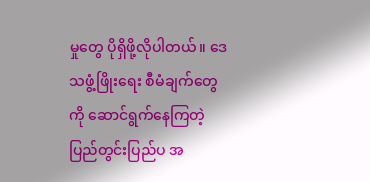မှုတွေ ပိုရှိဖို့လိုပါတယ်။ ဒေသဖွံ့ဖြိုးရေး စီမံချက်တွေကို ဆောင်ရွက်နေကြတဲ့ ပြည်တွင်းပြည်ပ အ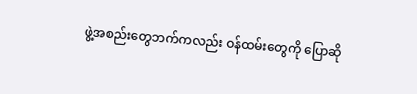ဖွဲ့အစည်းတွေဘက်ကလည်း ဝန်ထမ်းတွေကို ပြောဆို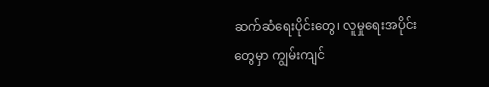ဆက်ဆံရေးပိုင်းတွေ၊ လူမှုရေးအပိုင်းတွေမှာ ကျွမ်းကျင်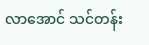လာအောင် သင်တန်း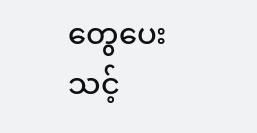တွေပေးသင့်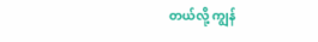တယ်လို့ ကျွန်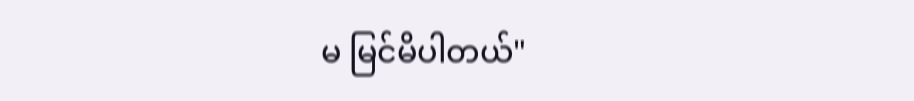မ မြင်မိပါတယ်"